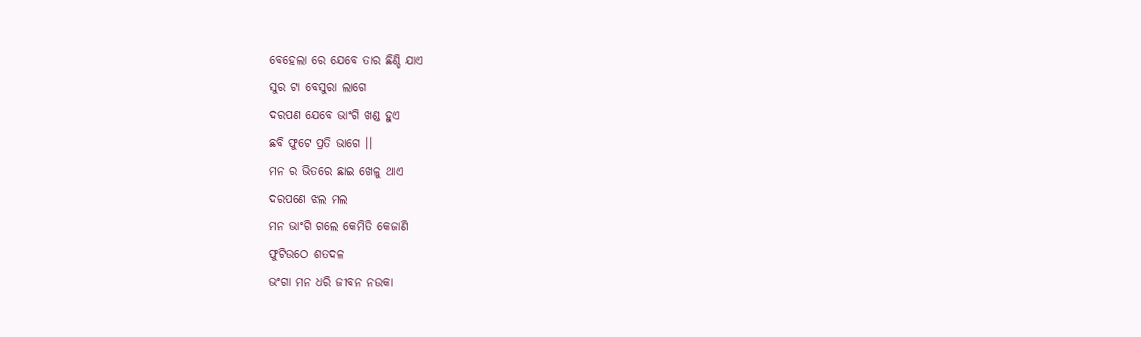ବେହେଲା ରେ ଯେବେ ତାର ଛିଣ୍ଡି ଯାଏ
ସୁର ଟା ବେସୁରା ଲାଗେ
ଦରପଣ ଯେବେ ଭାଂଗି ଖଣ୍ଡ ହୁଏ
ଛବି ଫୁଟେ ପ୍ରତି ଭାଗେ ।।
ମନ ର ଭିତରେ ଛାଇ ଖେଳୁ ଥାଏ
ଦରପଣେ ଝଲ ମଲ
ମନ ଭାଂଗି ଗଲେ କେମିତି କେଜାଣି
ଫୁଟିଉଠେ ଶତଦଳ
ଭଂଗା ମନ ଧରି ଜୀବନ ନଉକା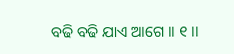ବଢି ବଢି ଯାଏ ଆଗେ ।। ୧ ।।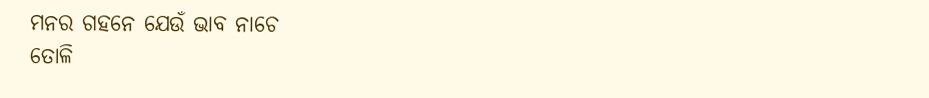ମନର ଗହନେ ଯେଉଁ ଭାବ ନାଚେ
ତୋଳି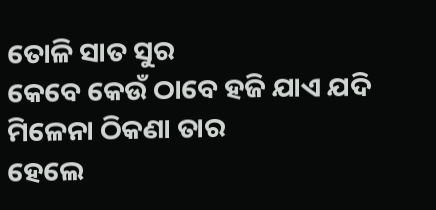ତୋଳି ସାତ ସୁର
କେବେ କେଉଁ ଠାବେ ହଜି ଯାଏ ଯଦି
ମିଳେନା ଠିକଣା ତାର
ହେଲେ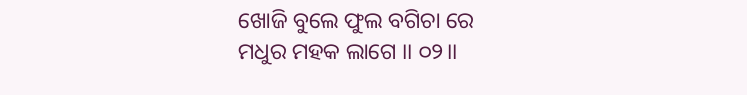ଖୋଜି ବୁଲେ ଫୁଲ ବଗିଚା ରେ
ମଧୁର ମହକ ଲାଗେ ।। ୦୨।।